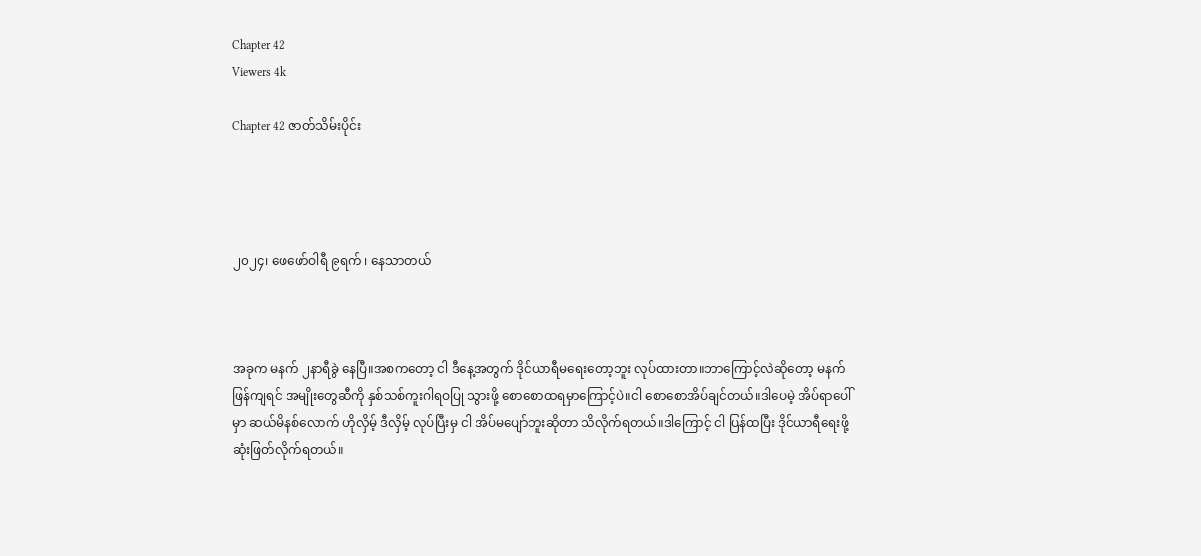Chapter 42
Viewers 4k

Chapter 42 ဇာတ်သိမ်းပိုင်း




၂၀၂၄၊ ဖေဖော်ဝါရီ ၉ရက် ၊ နေသာတယ်



အခုက မနက် ၂နာရီခွဲ နေပြီ။အစကတော့ ငါ ဒီနေ့အတွက် ဒိုင်ယာရီမရေးတော့ဘူး လုပ်ထားတာ။ဘာကြောင့်လဲဆိုတော့ မနက်ဖြန်ကျရင် အမျိုးတွေဆီကို နှစ်သစ်ကူးဂါရဝပြု သွားဖို့ စောစောထရမှာကြောင့်ပဲ။ငါ စောစောအိပ်ချင်တယ်။ဒါပေမဲ့ အိပ်ရာပေါ်မှာ ဆယ်မိနစ်လောက် ဟိုလှိမ့် ဒီလှိမ့် လုပ်ပြီးမှ ငါ အိပ်မပျော်ဘူးဆိုတာ သိလိုက်ရတယ်။ဒါကြောင့် ငါ ပြန်ထပြီး ဒိုင်ယာရီရေးဖို့ ဆုံးဖြတ်လိုက်ရတယ်။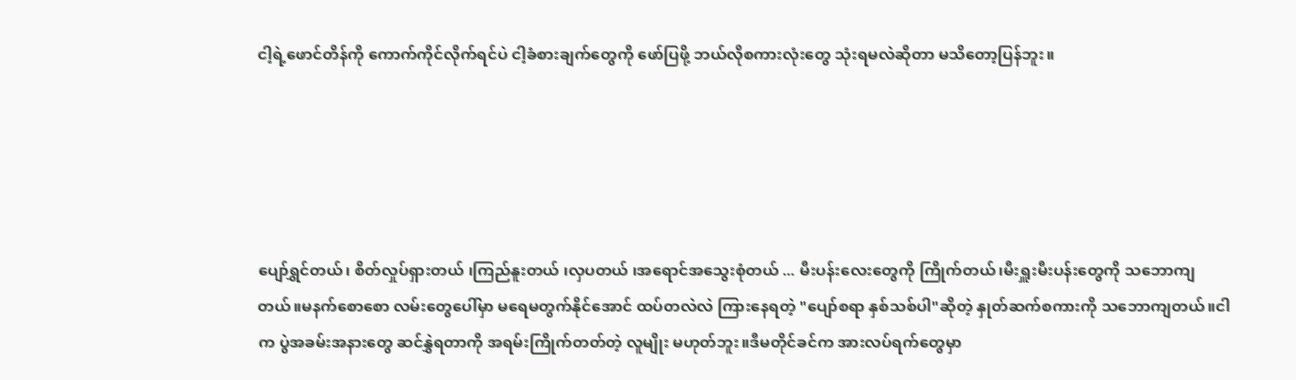ငါ့ရဲ့ဖောင်တိန်ကို ကောက်ကိုင်လိုက်ရင်ပဲ ငါ့ခံစားချက်တွေကို ဖော်ပြဖို့ ဘယ်လိုစကားလုံးတွေ သုံးရမလဲဆိုတာ မသိတော့ပြန်ဘူး။





ပျော်ရွှင်တယ်၊ စိတ်လှုပ်ရှားတယ် ၊ကြည်နူးတယ် ၊လှပတယ် ၊အရောင်အသွေးစုံတယ် ... မီးပန်းလေးတွေကို ကြိုက်တယ်၊မီးရှူးမီးပန်းတွေကို သဘောကျတယ်။မနက်စောစော လမ်းတွေပေါ်မှာ မရေမတွက်နိုင်အောင် ထပ်တလဲလဲ ကြားနေရတဲ့ "ပျော်စရာ နှစ်သစ်ပါ"ဆိုတဲ့ နှုတ်ဆက်စကားကို သဘောကျတယ်။ငါက ပွဲအခမ်းအနားတွေ ဆင်နွှဲရတာကို အရမ်းကြိုက်တတ်တဲ့ လူမျိုး မဟုတ်ဘူး။ဒီမတိုင်ခင်က အားလပ်ရက်တွေမှာ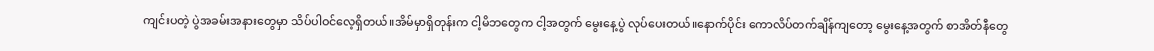ကျင်းပတဲ့ ပွဲအခမ်းအနားတွေမှာ သိပ်ပါဝင်လေ့ရှိတယ်။အိမ်မှာရှိတုန်းက ငါ့မိဘတွေက ငါ့အတွက် မွေးနေ့ပွဲ လုပ်ပေးတယ်။နောက်ပိုင်း ကောလိပ်တက်ချိန်ကျတော့ မွေးနေ့အတွက် စာအိတ်နီတွေ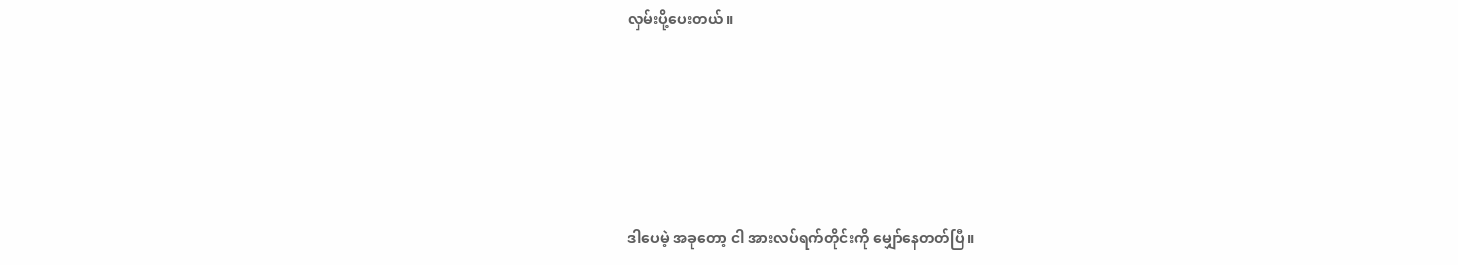လှမ်းပို့ပေးတယ်။





ဒါပေမဲ့ အခုတော့ ငါ အားလပ်ရက်တိုင်းကို မျှော်နေတတ်ပြီ။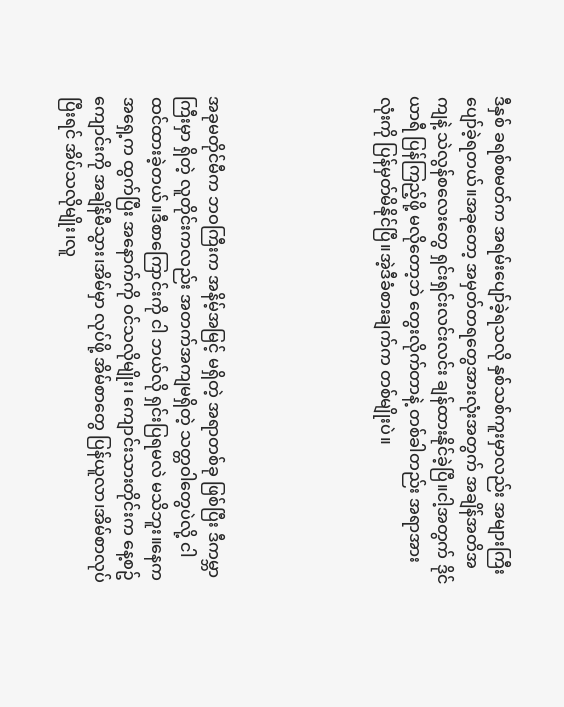ဒီနှစ် ခရစ်စမတ်က အရမ်းပျော်ခဲ့ရသလို နှစ်သစ်ကူးမှာလည်း အများကြီး ပျော်ခဲ့ရတယ်။အခုတော့ အမှတ်တရတွေအားလုံးအတွက် အချိန်အတိအကျနဲ့ သဲလွန်စလေးတွေ ရှင်းရှင်းလင်းလင်း ချန်ထားနိုင်ခဲ့ပြီ။ငါ့အတွက် ဒိုင်ယာရီ ပြန်ကြည့်ဖို့ မလိုတော့ဘဲ တွေးလိုက်တာနဲ့ တစ်ခါတည်း အရာအားလုံးကို ပြန်မှတ်မိနိုင်ပြီ။အဲ့ဒီခံစားချက်က တစ်မျိုးပဲ။





အခုမတိုင်မီက ဘဝကြီးက အနိမ့်အမြင့် မရှိတဲ့ အရာတစ်ခု ဖြစ်ပြီး ဒီကမ္ဘာကြီးမှာ ရှိတဲ့ လူတိုင်းကလည်း အတက်အကျမရှိတဲ့ သတ္တဝါတွေပဲလို့ ငါ ထင်ထားခဲ့တယ်။ဒီစာကြောင်းကို ငါ ဘယ်လို ရှင်းပြရမလဲ မသိဘူး။နေက အရှေ့က ထွက်ပြီး အနောက်ကို ဝင်သလိုမျိုး၊ ကျောင်းသားတိုင်းက နေ့စဥ် ကျောင်းကို အချိန်မီသွား၊အိမ်မှာ လုပ်ဖို့ အိမ်စာတွေ ပြန်ယူလာ၊အိမ်စာလုပ်ပြီးရင် အိပ်သလိုမျိုး၊လူ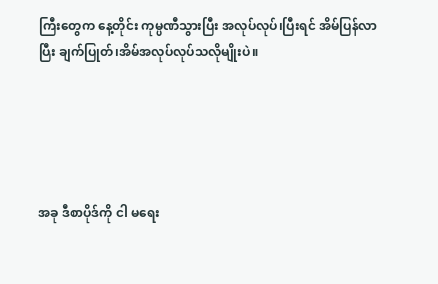ကြီးတွေက နေ့တိုင်း ကုမ္ပဏီသွားပြီး အလုပ်လုပ်၊ပြီးရင် အိမ်ပြန်လာပြီး ချက်ပြုတ်၊အိမ်အလုပ်လုပ်သလိုမျိုးပဲ။





အခု ဒီစာပိုဒ်ကို ငါ မရေး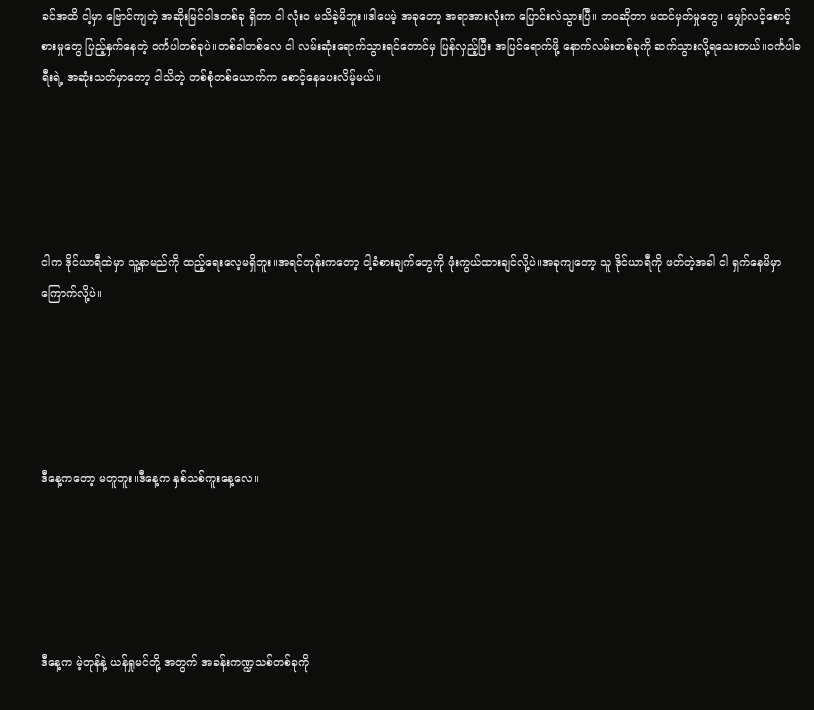ခင်အထိ ငါ့မှာ ဗြောင်ကျတဲ့ အဆိုးမြင်ဝါဒတစ်ခု ရှိတာ ငါ လုံးဝ မသိခဲ့မိဘူး။ဒါပေမဲ့ အခုတော့ အရာအားလုံးက ပြောင်းလဲသွားပြီ။ ဘဝဆိုတာ မထင်မှတ်မှုတွေ၊ မျှော်လင့်စောင့်စားမှုတွေ ပြည့်နှက်နေတဲ့ ဝင်္ကပါတစ်ခုပဲ။တစ်ခါတစ်လေ ငါ လမ်းဆုံးရောက်သွားရင်တောင်မှ ပြန်လှည့်ပြီး အပြင်ရောက်ဖို့ နောက်လမ်းတစ်ခုကို ဆက်သွားလို့ရသေးတယ်။ဝင်္ကပါခရီးရဲ့ အဆုံးသတ်မှာတော့ ငါသိတဲ့ တစ်စုံတစ်ယောက်က စောင့်နေပေးလိမ့်မယ်။





ငါက ဒိုင်ယာရီထဲမှာ သူ့နာမည်ကို ထည့်ရေးလေ့မရှိဘူး။အရင်တုန်းကတော့ ငါ့ခံစားချက်တွေကို ဖုံးကွယ်ထားချင်လို့ပဲ။အခုကျတော့ သူ ဒိုင်ယာရီကို ဖတ်တဲ့အခါ ငါ ရှက်နေမိမှာ ကြောက်လို့ပဲ။





ဒီနေ့ကတော့ မတူဘူး။ဒီနေ့က နှစ်သစ်ကူးနေ့လေ။





ဒီနေ့က မဲ့တုန်နဲ့ ယန်ရှုမင်တို့ အတွက် အခန်းကဏ္ဍသစ်တစ်ခုကို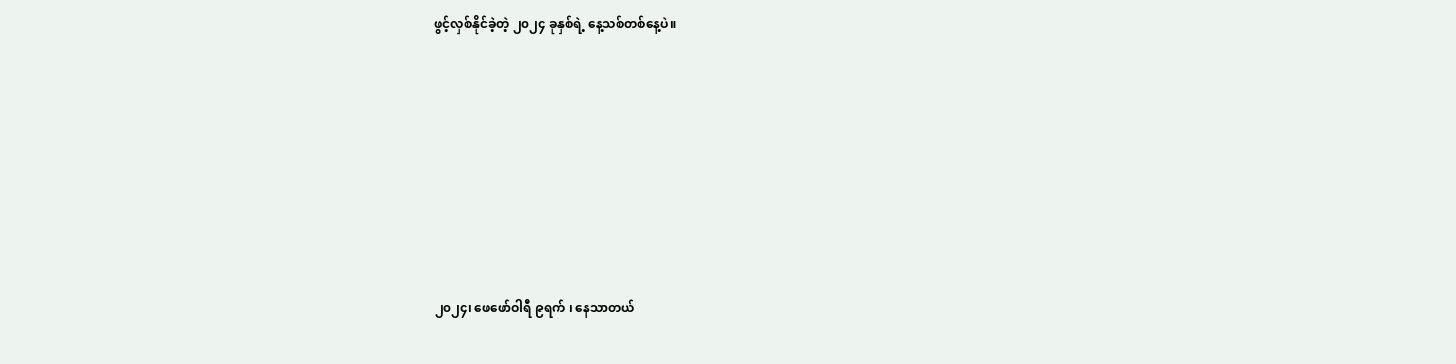ဖွင့်လှစ်နိုင်ခဲ့တဲ့ ၂၀၂၄ ခုနှစ်ရဲ့ နေ့သစ်တစ်နေ့ပဲ။








၂၀၂၄၊ ဖေဖော်ဝါရီ ၉ရက် ၊ နေသာတယ်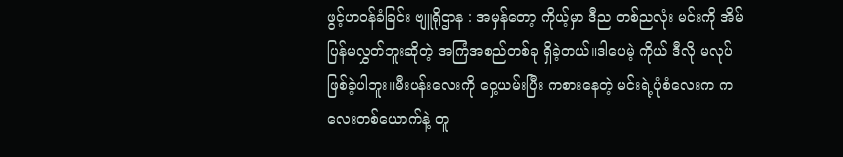ဖွင့်ဟဝန်ခံခြင်း ဗျူရိုဌာန : အမှန်တော့ ကိုယ့်မှာ ဒီည တစ်ညလုံး မင်းကို အိမ်ပြန်မလွှတ်ဘူးဆိုတဲ့ အကြံအစည်တစ်ခု ရှိခဲ့တယ်။ဒါပေမဲ့ ကိုယ် ဒီလို မလုပ်ဖြစ်ခဲ့ပါဘူး။မီးပန်းလေးကို ဝှေ့ယမ်းပြီး ကစားနေတဲ့ မင်းရဲ့ပုံစံလေးက ကလေးတစ်ယောက်နဲ့ တူ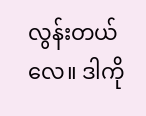လွန်းတယ်လေ။ ဒါကို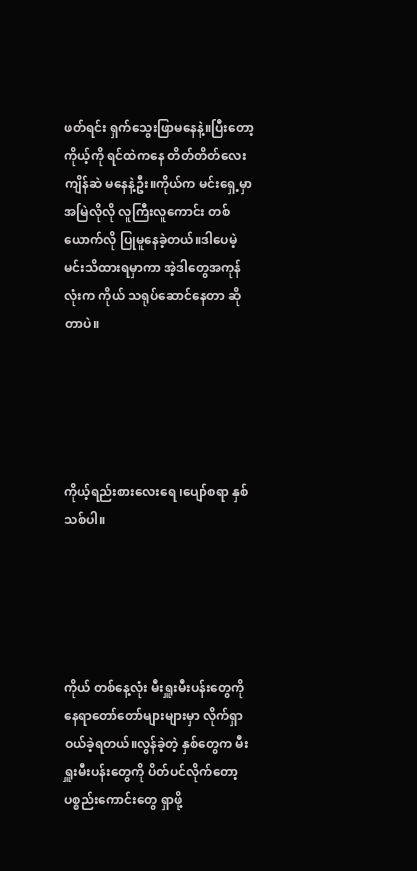ဖတ်ရင်း ရှက်သွေးဖြာမနေနဲ့။ပြီးတော့ ကိုယ့်ကို ရင်ထဲကနေ တိတ်တိတ်လေး ကျိန်ဆဲ မနေနဲ့ဦး။ကိုယ်က မင်းရှေ့မှာ အမြဲလိုလို လူကြီးလူကောင်း တစ်ယောက်လို ပြုမူနေခဲ့တယ်။ဒါပေမဲ့ မင်းသိထားရမှာကာ အဲ့ဒါတွေအကုန်လုံးက ကိုယ် သရုပ်ဆောင်နေတာ ဆိုတာပဲ။





ကိုယ့်ရည်းစားလေးရေ ၊ပျော်စရာ နှစ်သစ်ပါ။





ကိုယ် တစ်နေ့လုံး မီးရှူးမီးပန်းတွေကို နေရာတော်တော်များများမှာ လိုက်ရှာဝယ်ခဲ့ရတယ်။လွန်ခဲ့တဲ့ နှစ်တွေက မီးရှူးမီးပန်းတွေကို ပိတ်ပင်လိုက်တော့ ပစ္စည်းကောင်းတွေ ရှာဖို့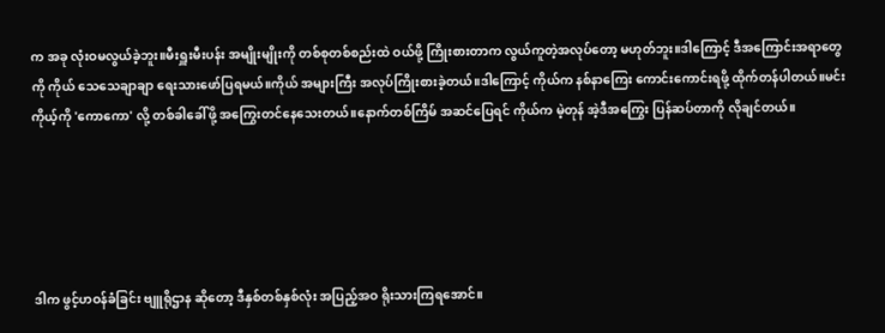က အခု လုံးဝမလွယ်ခဲ့ဘူး။မီးရှူးမီးပန်း အမျိုးမျိုးကို တစ်စုတစ်စည်းထဲ ဝယ်ဖို့ ကြိုးစားတာက လွယ်ကူတဲ့အလုပ်တော့ မဟုတ်ဘူး။ဒါကြောင့် ဒီအကြောင်းအရာတွေကို ကိုယ် သေသေချာချာ ရေးသားဖော်ပြရမယ်။ကိုယ် အများကြီး အလုပ်ကြိုးစားခဲ့တယ်။ဒါကြောင့် ကိုယ်က နစ်နာကြေး ကောင်းကောင်းရဖို့ ထိုက်တန်ပါတယ်။မင်း ကိုယ့်ကို 'ကောကော' လို့ တစ်ခါခေါ်ဖို့ အကြွေးတင်နေသေးတယ်။နောက်တစ်ကြိမ် အဆင်ပြေရင် ကိုယ်က မဲ့တုန် အဲ့ဒီအကြွေး ပြန်ဆပ်တာကို လိုချင်တယ်။





ဒါက ဖွင့်ဟဝန်ခံခြင်း ဗျူရိုဌာန ဆိုတော့ ဒီနှစ်တစ်နှစ်လုံး အပြည့်အဝ ရိုးသားကြရအောင်။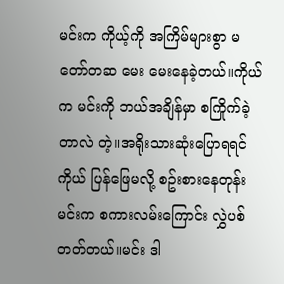မင်းက ကိုယ့်ကို အကြိမ်များစွာ မတော်တဆ မေး မေးနေခဲ့တယ်။ကိုယ်က မင်းကို ဘယ်အချိန်မှာ စကြိုက်ခဲ့တာလဲ တဲ့။အရိုးသားဆုံးပြောရရင် ကိုယ် ပြန်ဖြေမလို့ စဥ်းစားနေတုန်း မင်းက စကားလမ်းကြောင်း လွှဲပစ်တတ်တယ်။မင်း ဒါ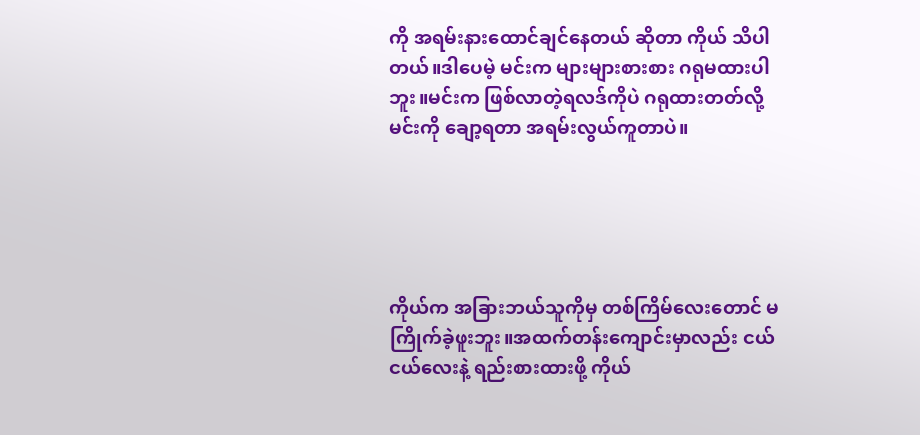ကို အရမ်းနားထောင်ချင်နေတယ် ဆိုတာ ကိုယ် သိပါတယ်။ဒါပေမဲ့ မင်းက များများစားစား ဂရုမထားပါဘူး။မင်းက ဖြစ်လာတဲ့ရလဒ်ကိုပဲ ဂရုထားတတ်လို့ မင်းကို ချော့ရတာ အရမ်းလွယ်ကူတာပဲ။





ကိုယ်က အခြားဘယ်သူကိုမှ တစ်ကြိမ်လေးတောင် မကြိုက်ခဲ့ဖူးဘူး။အထက်တန်းကျောင်းမှာလည်း ငယ်ငယ်လေးနဲ့ ရည်းစားထားဖို့ ကိုယ်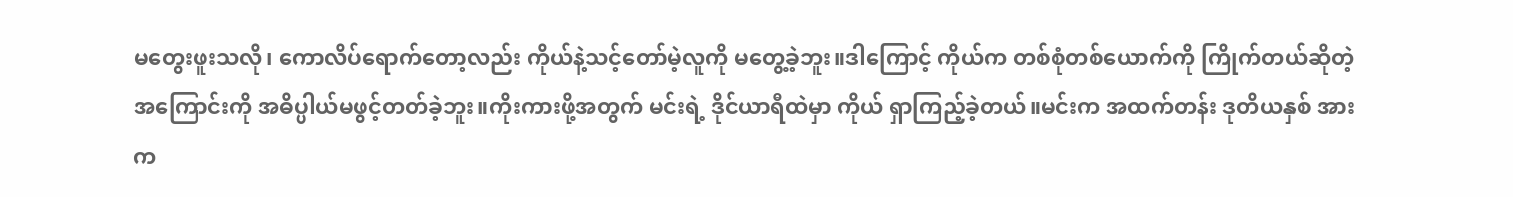မတွေးဖူးသလို၊ ကောလိပ်ရောက်တော့လည်း ကိုယ်နဲ့သင့်တော်မဲ့လူကို မတွေ့ခဲ့ဘူး။ဒါကြောင့် ကိုယ်က တစ်စုံတစ်ယောက်ကို ကြိုက်တယ်ဆိုတဲ့အကြောင်းကို အဓိပ္ပါယ်မဖွင့်တတ်ခဲ့ဘူး။ကိုးကားဖို့အတွက် မင်းရဲ့ ဒိုင်ယာရီထဲမှာ ကိုယ် ရှာကြည့်ခဲ့တယ်။မင်းက အထက်တန်း ဒုတိယနှစ် အားက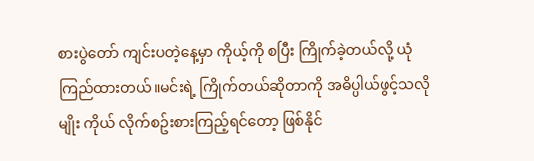စားပွဲတော် ကျင်းပတဲ့နေ့မှာ ကိုယ့်ကို စပြီး ကြိုက်ခဲ့တယ်လို့ ယုံကြည်ထားတယ်။မင်းရဲ့ ကြိုက်တယ်ဆိုတာကို အဓိပ္ပါယ်ဖွင့်သလိုမျိုး ကိုယ် လိုက်စဥ်းစားကြည့်ရင်တော့ ဖြစ်နိုင်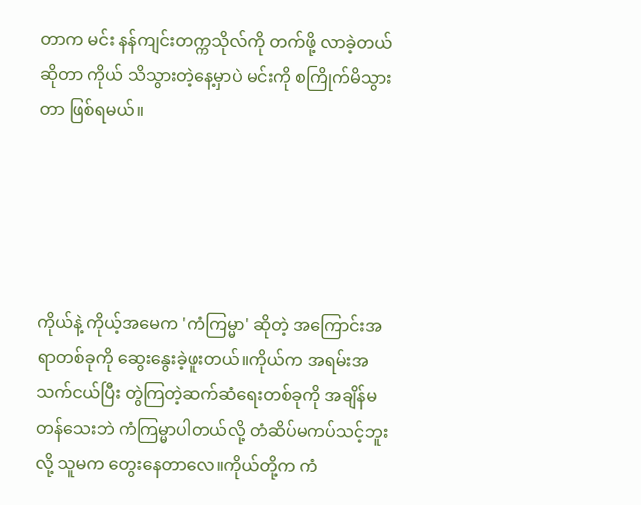တာက မင်း နန်ကျင်းတက္ကသိုလ်ကို တက်ဖို့ လာခဲ့တယ်ဆိုတာ ကိုယ် သိသွားတဲ့နေ့မှာပဲ မင်းကို စကြိုက်မိသွားတာ ဖြစ်ရမယ်။





ကိုယ်နဲ့ ကိုယ့်အမေက 'ကံကြမ္မာ' ဆိုတဲ့ အကြောင်းအရာတစ်ခုကို ဆွေးနွေးခဲ့ဖူးတယ်။ကိုယ်က အရမ်းအသက်ငယ်ပြီး တွဲကြတဲ့ဆက်ဆံရေးတစ်ခုကို အချိန်မတန်သေးဘဲ ကံကြမ္မာပါတယ်လို့ တံဆိပ်မကပ်သင့်ဘူးလို့ သူမက တွေးနေတာလေ။ကိုယ်တို့က ကံ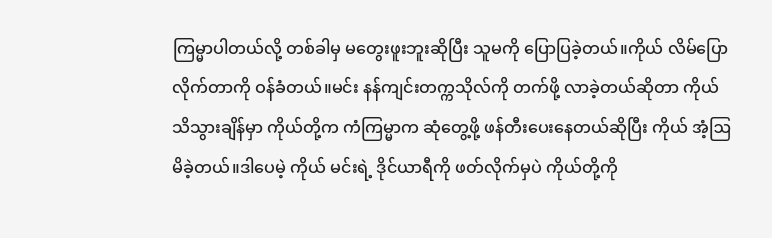ကြမ္မာပါတယ်လို့ တစ်ခါမှ မတွေးဖူးဘူးဆိုပြီး သူမကို ပြောပြခဲ့တယ်။ကိုယ် လိမ်ပြောလိုက်တာကို ဝန်ခံတယ်။မင်း နန်ကျင်းတက္ကသိုလ်ကို တက်ဖို့ လာခဲ့တယ်ဆိုတာ ကိုယ်သိသွားချိန်မှာ ကိုယ်တို့က ကံကြမ္မာက ဆုံတွေ့ဖို့ ဖန်တီးပေးနေတယ်ဆိုပြီး ကိုယ် အံ့ဩမိခဲ့တယ်။ဒါပေမဲ့ ကိုယ် မင်းရဲ့ ဒိုင်ယာရီကို ဖတ်လိုက်မှပဲ ကိုယ်တို့ကို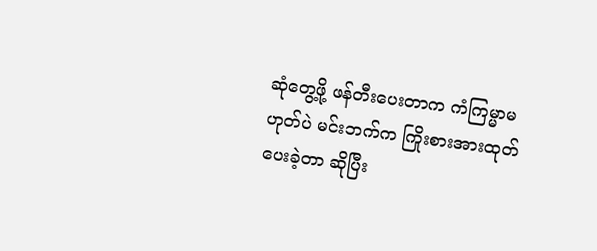ဆုံတွေ့ဖို့ ဖန်တီးပေးတာက ကံကြမ္မာမဟုတ်ပဲ မင်းဘက်က ကြိုးစားအားထုတ်ပေးခဲ့တာ ဆိုပြီး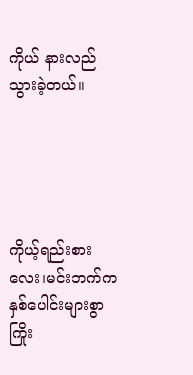ကိုယ် နားလည်သွားခဲ့တယ်။





ကိုယ့်ရည်းစားလေး၊မင်းဘက်က နှစ်ပေါင်းများစွာ ကြိုး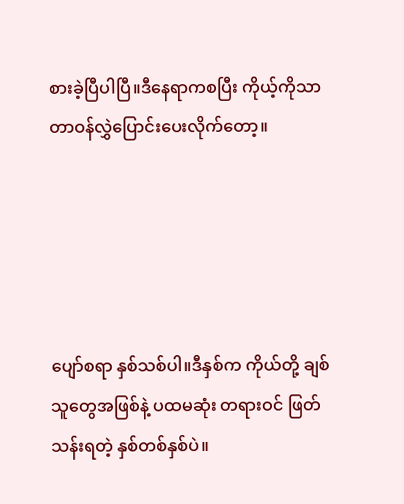စားခဲ့ပြီပါပြီ။ဒီနေရာကစပြီး ကိုယ့်ကိုသာ တာဝန်လွှဲပြောင်းပေးလိုက်တော့။





ပျော်စရာ နှစ်သစ်ပါ။ဒီနှစ်က ကိုယ်တို့ ချစ်သူတွေအဖြစ်နဲ့ ပထမဆုံး တရားဝင် ဖြတ်သန်းရတဲ့ နှစ်တစ်နှစ်ပဲ။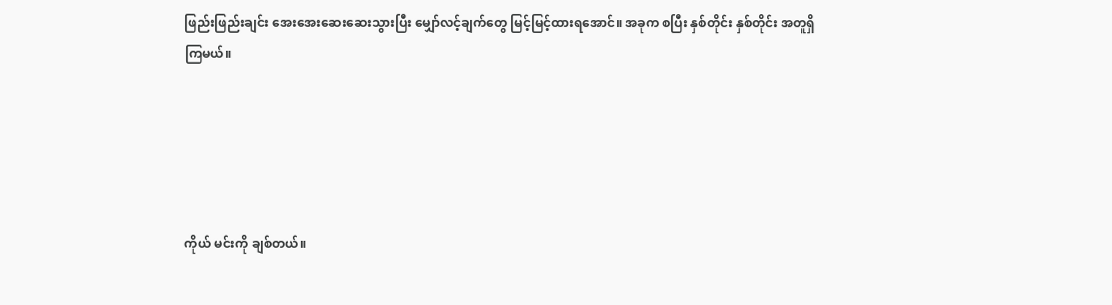ဖြည်းဖြည်းချင်း အေးအေးဆေးဆေးသွားပြီး မျှော်လင့်ချက်တွေ မြင့်မြင့်ထားရအောင်။ အခုက စပြီး နှစ်တိုင်း နှစ်တိုင်း အတူရှိကြမယ်။





ကိုယ် မင်းကို ချစ်တယ်။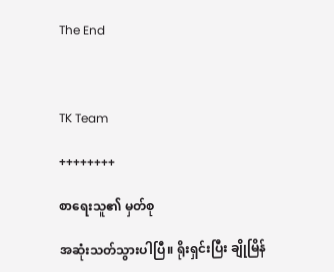The End



TK Team

++++++++

စာရေးသူ၏ မှတ်စု

အဆုံးသတ်သွားပါပြီ။ ရိုးရှင်းပြီး ချိုမြိန်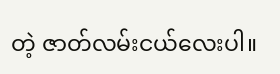တဲ့ ဇာတ်လမ်းငယ်လေးပါ။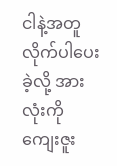ငါနဲ့အတူ လိုက်ပါပေးခဲ့လို့ အားလုံးကို ကျေးဇူး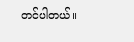တင်ပါတယ်။